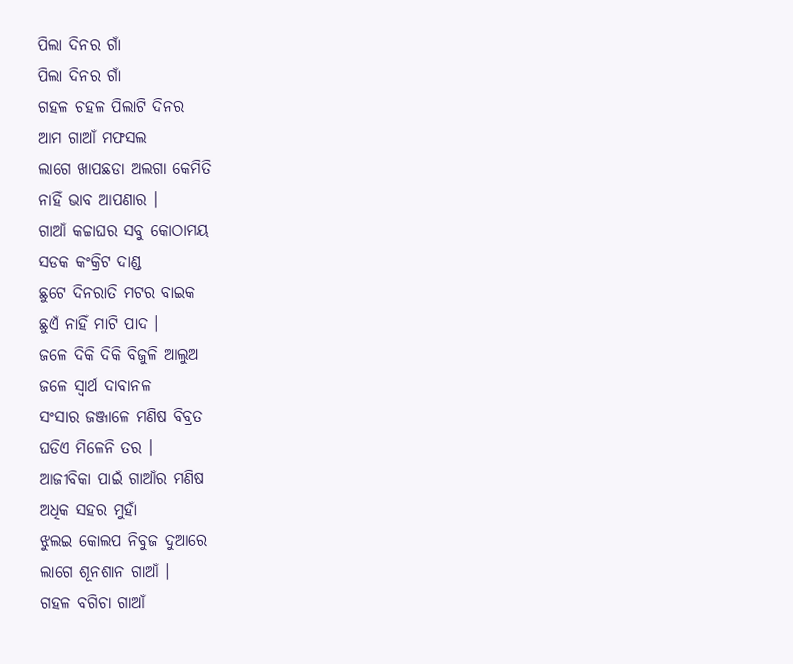ପିଲା ଦିନର ଗାଁ
ପିଲା ଦିନର ଗାଁ
ଗହଳ ଚହଳ ପିଲାଟି ଦିନର
ଆମ ଗାଆଁ ମଫସଲ
ଲାଗେ ଖାପଛଡା ଅଲଗା କେମିତି
ନାହିଁ ଭାବ ଆପଣାର ।
ଗାଆଁ କଚ୍ଚାଘର ସବୁ କୋଠାମୟ
ସଡକ କଂକ୍ରିଟ ଦାଣ୍ଡ
ଛୁଟେ ଦିନରାତି ମଟର ବାଇକ
ଛୁଏଁ ନାହିଁ ମାଟି ପାଦ ।
ଜଳେ ଦିକି ଦିକି ବିଜୁଳି ଆଲୁଅ
ଜଳେ ସ୍ବାର୍ଥ ଦାବାନଳ
ସଂସାର ଜଞ୍ଜାଳେ ମଣିଷ ବିବ୍ରତ
ଘଡିଏ ମିଳେନି ତର ।
ଆଜୀବିକା ପାଇଁ ଗାଆଁର ମଣିଷ
ଅଧିକ ସହର ମୁହାଁ
ଝୁଲଇ କୋଲପ ନିବୁଜ ଦୁଆରେ
ଲାଗେ ଶୂନଶାନ ଗାଆଁ ।
ଗହଳ ବଗିଚା ଗାଆଁ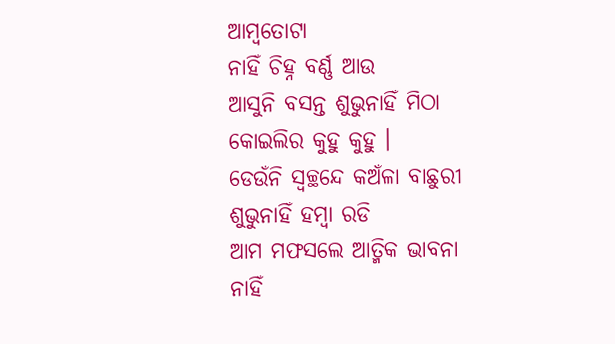ଆମ୍ବତୋଟା
ନାହିଁ ଚିହ୍ନ ବର୍ଣ୍ଣ ଆଉ
ଆସୁନି ବସନ୍ତ ଶୁଭୁନାହିଁ ମିଠା
କୋଇଲିର କୁହୁ କୁହୁ ।
ଡେଉଁନି ସ୍ୱଚ୍ଛନ୍ଦେ କଅଁଳା ବାଛୁରୀ
ଶୁଭୁନାହିଁ ହମ୍ବା ରଡି
ଆମ ମଫସଲେ ଆତ୍ମିକ ଭାବନା
ନାହିଁ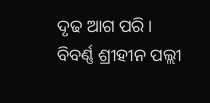ଦୃଢ ଆଗ ପରି ।
ବିବର୍ଣ୍ଣ ଶ୍ରୀହୀନ ପଲ୍ଲୀ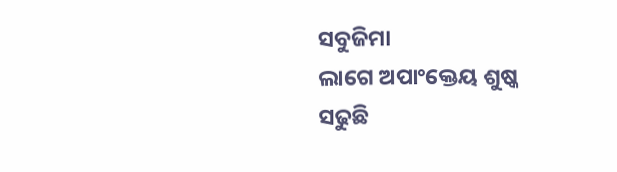ସବୁଜିମା
ଲାଗେ ଅପାଂକ୍ତେୟ ଶୁଷ୍କ
ସଢୁଛି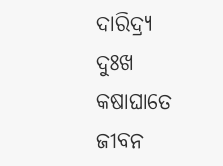ଦାରିଦ୍ର୍ଯ ଦୁଃଖ କଷାଘାତେ
ଜୀବନ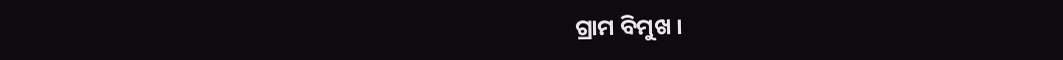ଗ୍ରାମ ବିମୁଖ ।